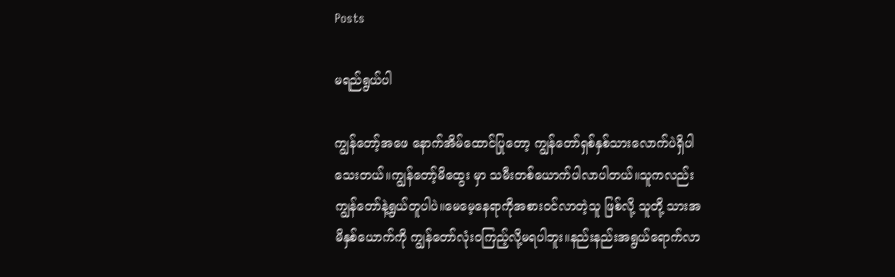Posts

မရည်ရွယ်ပါ

ကျွန်တော့်အဖေ နောက်အိမ်ထောင်ပြုတော့ ကျွန်တော်ရှစ်နှစ်သားလောက်ပဲရှိပါသေးတယ်။ကျွန်တော့်မိထွေး မှာ သမီးတစ်ယောက်ပါလာပါတယ်။သူကလည်း ကျွန်တော်နဲ့ရွယ်တူပါပဲ။မေမေ့နေရာကိုအစားဝင်လာတဲ့သူ ဖြစ်လို့ သူတို့ သားအမိနှစ်ယောက်ကို ကျွန်တော်လုံးဝကြည့်လို့မရပါဘူး။နည်းနည်းအရွယ်ရောက်လာ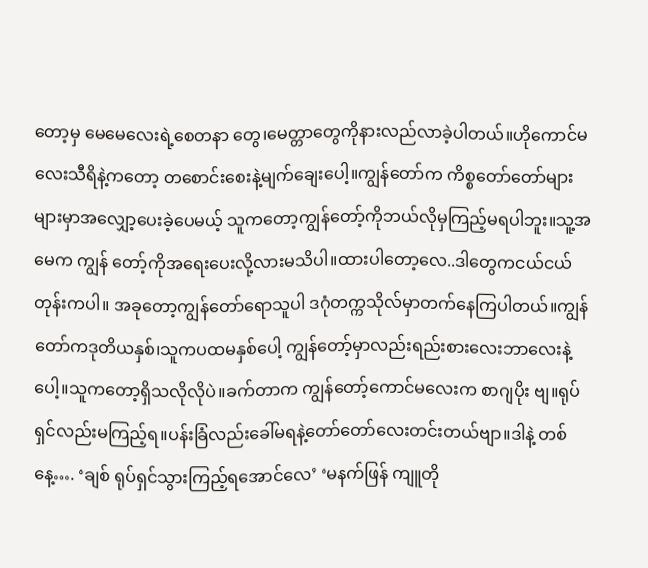တော့မှ မေမေလေးရဲ့စေတနာ တွေ၊မေတ္တာတွေကိုနားလည်လာခဲ့ပါတယ်။ဟိုကောင်မလေးသီရိနဲ့ကတော့ တစောင်းစေးနဲ့မျက်ချေးပေါ့။ကျွန်တော်က ကိစ္စတော်တော်များများမှာအလျှော့ပေးခဲ့ပေမယ့် သူကတော့ကျွန်တော့်ကိုဘယ်လိုမှကြည့်မရပါဘူး။သူ့အမေက ကျွန် တော့်ကိုအရေးပေးလို့လားမသိပါ။ထားပါတော့လေ..ဒါတွေကငယ်ငယ်တုန်းကပါ။ အခုတော့ကျွန်တော်ရောသူပါ ဒဂုံတက္ကသိုလ်မှာတက်နေကြပါတယ်။ကျွန်တော်ကဒုတိယနှစ်၊သူကပထမနှစ်ပေါ့ ကျွန်တော့်မှာလည်းရည်းစားလေးဘာလေးနဲ့ပေါ့။သူကတော့ရှိသလိုလိုပဲ။ခက်တာက ကျွန်တော့်ကောင်မလေးက စာဂျပိုး ဗျ။ရုပ်ရှင်လည်းမကြည့်ရ။ပန်းခြံလည်းခေါ်မရနဲ့တော်တော်လေးတင်းတယ်ဗျာ။ဒါနဲ့ တစ်နေ့…. ‘ချစ် ရုပ်ရှင်သွားကြည့်ရအောင်လေ’ ‘မနက်ဖြန် ကျူတို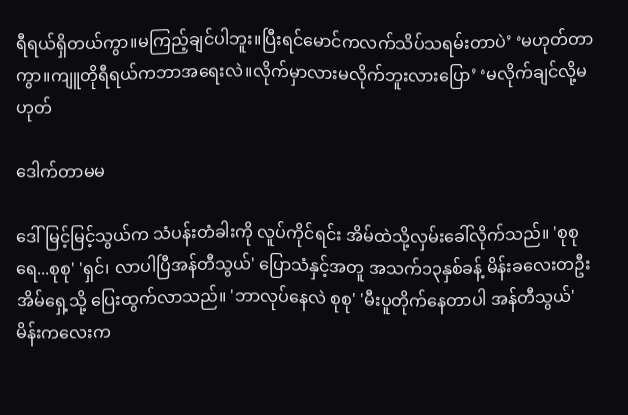ရီရယ်ရှိတယ်ကွာ။မကြည့်ချင်ပါဘူး။ပြီးရင်မောင်ကလက်သိပ်သရမ်းတာပဲ’ ‘မဟုတ်တာကွာ။ကျူတိုရီရယ်ကဘာအရေးလဲ။လိုက်မှာလားမလိုက်ဘူးလားပြော’ ‘မလိုက်ချင်လို့မဟုတ်

ဒေါက်တာမမ

ဒေါ်မြင့်မြင့်သွယ်က သံပန်းတံခါးကို လူပ်ကိုင်ရင်း အိမ်ထဲသို့လှမ်းခေါ်လိုက်သည်။ 'စုစုရေ...စုစု' 'ရှင်၊ လာပါပြီအန်တီသွယ်' ပြောသံနှင့်အတူ အသက်၁၃နှစ်ခန့် မိန်းခလေးတဦးအိမ်ရှေ့သို့ ပြေးထွက်လာသည်။ 'ဘာလုပ်နေလဲ စုစု' 'မီးပူတိုက်နေတာပါ အန်တီသွယ်' မိန်းကလေးက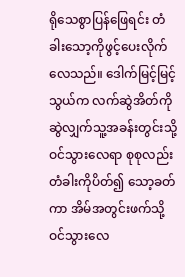ရိုသေစွာပြန်ဖြေရင်း တံခါးသော့ကိုဖွင့်ပေးလိုက်လေသည်။ ဒေါက်မြင့်မြင့်သွယ်က လက်ဆွဲအိတ်ကို ဆွဲလျှက်သူ့အခန်းတွင်းသို့ ဝင်သွားလေရာ စုစုလည်းတံခါးကိုပိတ်၍ သော့ခတ်ကာ အိမ်အတွင်းဖက်သို့ ဝင်သွားလေ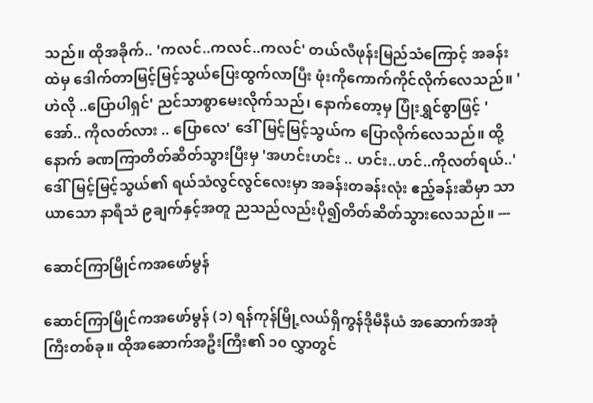သည်။ ထိုအခိုက်.. 'ကလင်..ကလင်..ကလင်' တယ်လီဖုန်းမြည်သံကြောင့် အခန်းထဲမှ ဒေါက်တာမြင့်မြင့်သွယ်ပြေးထွက်လာပြီး ဖုံးကိုကောက်ကိုင်လိုက်လေသည်။ 'ဟဲလို ..ပြောပါရှင်' ညင်သာစွာမေးလိုက်သည်၊ နောက်တော့မှ ပြုံးရွှင်စွာဖြင့် 'အော်.. ကိုလတ်လား .. ပြောလေ' ဒေါ်မြင့်မြင့်သွယ်က ပြောလိုက်လေသည်။ ထို့နောက် ခဏကြာတိတ်ဆိတ်သွားပြီးမှ 'အဟင်းဟင်း .. ဟင်း..ဟင်..ကိုလတ်ရယ်..' ဒေါ်မြင့်မြင့်သွယ်၏ ရယ်သံလွင်လွင်လေးမှာ အခန်းတခန်းလုံး ဧည့်ခန်းဆီမှာ သာယာသော နာရီသံ ၉ချက်နှင့်အတူ ညသည်လည်းပို၍တိတ်ဆိတ်သွားလေသည်။ ---

ဆောင်ကြာမြိုင်ကအဖော်မွန်

ဆောင်ကြာမြိုင်ကအဖော်မွန် (၁) ရန်ကုန်မြို့လယ်ရှိကွန်ဒိုမီနီယံ အဆောက်အအုံကြီးတစ်ခု။ ထိုအဆောက်အဦးကြီး၏ ၁၀ လွှာတွင်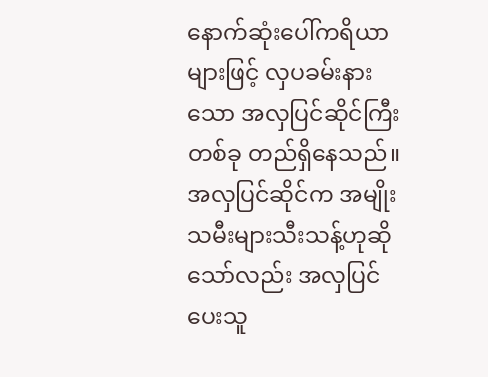နောက်ဆုံးပေါ်ကရိယာများဖြင့် လှပခမ်းနားသော အလှပြင်ဆိုင်ကြီးတစ်ခု တည်ရှိနေသည်။ အလှပြင်ဆိုင်က အမျိုးသမီးများသီးသန့်ဟုဆိုသော်လည်း အလှပြင်ပေးသူ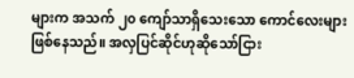များက အသက် ၂၀ ကျော်သာရှိသေးသော ကောင်လေးများဖြစ်နေသည်။ အလှပြင်ဆိုင်ဟုဆိုသော်ငြား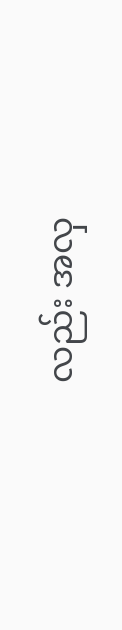လည်း အလှ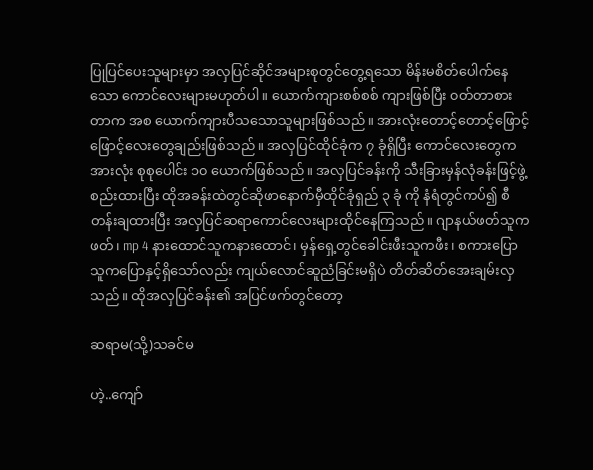ပြုပြင်ပေးသူများမှာ အလှပြင်ဆိုင်အများစုတွင်တွေ့ရသော မိန်းမစိတ်ပေါက်နေသော ကောင်လေးများမဟုတ်ပါ။ ယောက်ကျားစစ်စစ် ကျားဖြစ်ပြီး ၀တ်တာစားတာက အစ ယောက်ကျားပီသသောသူများဖြစ်သည်။ အားလုံးတောင့်တောင့်ဖြောင့်ဖြောင့်လေးတွေချည်းဖြစ်သည်။ အလှပြင်ထိုင်ခုံက ၇ ခုံရှိပြီး ကောင်လေးတွေက အားလုံး စုစုပေါင်း ၁၀ ယောက်ဖြစ်သည်။ အလှပြင်ခန်းကို သီးခြားမှန်လုံခန်းဖြင့်ဖွဲ့စည်းထားပြီး ထိုအခန်းထဲတွင်ဆိုဖာနောက်မှီထိုင်ခုံရှည် ၃ ခုံ ကို နံရံတွင်ကပ်၍ စီတန်းချထားပြီး အလှပြင်ဆရာကောင်လေးများထိုင်နေကြသည်။ ဂျာနယ်ဖတ်သူကဖတ်၊ mp 4 နားထောင်သူကနားထောင်၊ မှန်ရှေ့တွင်ခေါင်းဖီးသူကဖီး၊ စကားပြောသူကပြောနှင့်ရှိသော်လည်း ကျယ်လောင်ဆူညံခြင်းမရှိပဲ တိတ်ဆိတ်အေးချမ်းလှသည်။ ထိုအလှပြင်ခန်း၏ အပြင်ဖက်တွင်တော့

ဆရာမ(သို့)သခင်မ

ဟဲ့..ကျော်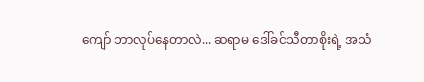ကျော် ဘာလုပ်နေတာလဲ... ဆရာမ ဒေါ်ခင်သီတာစိုးရဲ့ အသံ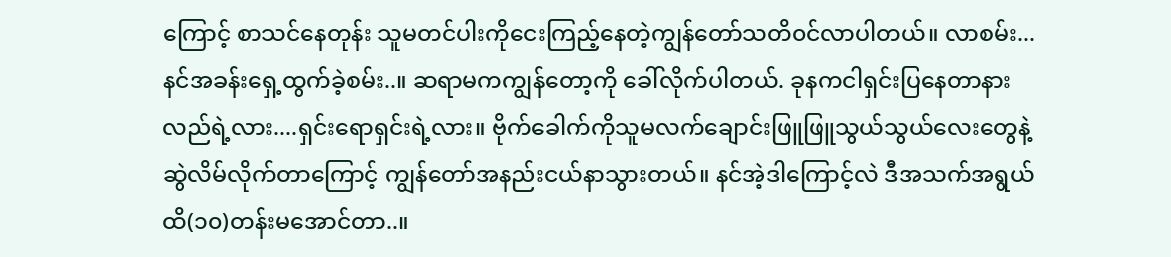ကြောင့် စာသင်နေတုန်း သူမတင်ပါးကိုငေးကြည့်နေတဲ့ကျွန်တော်သတိ၀င်လာပါတယ်။ လာစမ်း...နင်အခန်းရှေ့ထွက်ခဲ့စမ်း..။ ဆရာမကကျွန်တော့ကို ခေါ်လိုက်ပါတယ်. ခုနကငါရှင်းပြနေတာနားလည်ရဲ့လား....ရှင်းရောရှင်းရဲ့လား။ ဗိုက်ခေါက်ကိုသူမလက်ချောင်းဖြူဖြူသွယ်သွယ်လေးတွေနဲ့ဆွဲလိမ်လိုက်တာကြောင့် ကျွန်တော်အနည်းငယ်နာသွားတယ်။ နင်အဲ့ဒါကြောင့်လဲ ဒီအသက်အရွယ်ထိ(၁၀)တန်းမအောင်တာ..။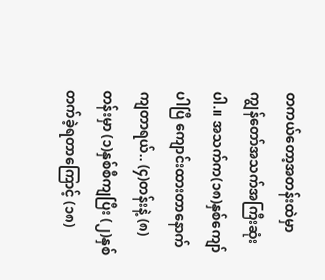တကယ်တော့အတန်းထဲမှာ ကျွန်တော်အသက်အကြီးဆုံးပါ.။ အသက်က(၁၈)နှစ်ကျော်ပါပြီ ကျောင်းထားတာနောက်ကျတာရယ်.. (၄)တန်းနဲ့ (၈)တန်းမှာ (၁)နှစ်စီကျပြီး (၂)နှစ်တက်ခဲ့ရတာကြောင့် (၁၈)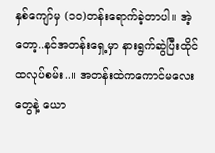နှစ်ကျော်မှ (၁၀)တန်းရောက်ခဲ့တာပါ။ အဲ့တော့..နင်အတန်းရှေ့မှာ နားရွက်ဆွဲပြီးထိုင်ထလုပ်စမ်း..။ အတန်းထဲကကောင်မလေးတွေနဲ့ ယော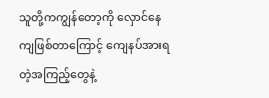သူတို့ကကျွန်တော့ကို လှောင်နေကျဖြစ်တာကြောင့် ကျေနပ်အားရတဲ့အကြည့်တွေနဲ့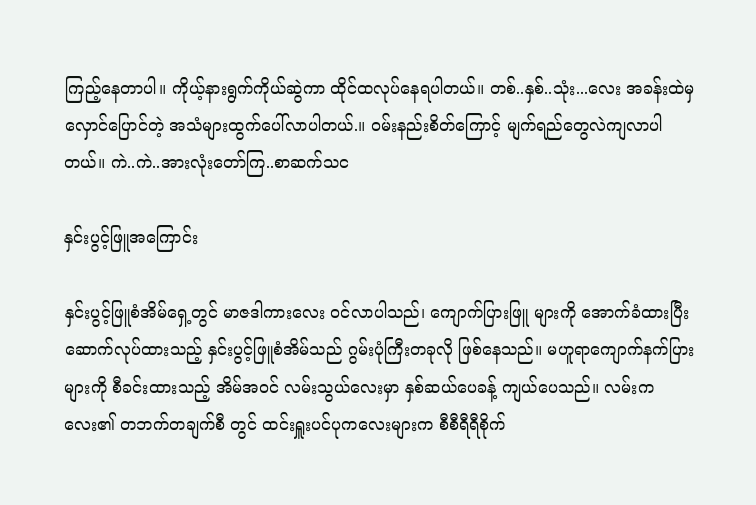ကြည့်နေတာပါ။ ကိုယ့်နားရွက်ကိုယ်ဆွဲကာ ထိုင်ထလုပ်နေရပါတယ်။ တစ်..နှစ်..သုံး...လေး အခန်းထဲမှ လှောင်ပြောင်တဲ့ အသံများထွက်ပေါ်လာပါတယ်.။ ၀မ်းနည်းစိတ်ကြောင့် မျက်ရည်တွေလဲကျလာပါတယ်။ ကဲ..ကဲ..အားလုံးတော်ကြ..စာဆက်သင

နှင်းပွင့်ဖြူအကြောင်း

နှင်းပွင့်ဖြူစံအိမ်ရှေ့တွင် မာဇဒါကားလေး ၀င်လာပါသည်၊ ကျောက်ပြားဖြူ များကို အောက်ခံထားပြီး ဆောက်လုပ်ထားသည့် နှင်းပွင့်ဖြူစံအိမ်သည် ဂွမ်းပုံကြီးတခုလို ဖြစ်နေသည်။ မဟူရာကျောက်နက်ပြားများကို စီခင်းထားသည့် အိမ်အ၀င် လမ်းသွယ်လေးမှာ နှစ်ဆယ်ပေခန့် ကျယ်ပေသည်။ လမ်းကလေး၏ တဘက်တချက်စီ တွင် ထင်းရှူးပင်ပုကလေးများက စီစီရီရီစိုက်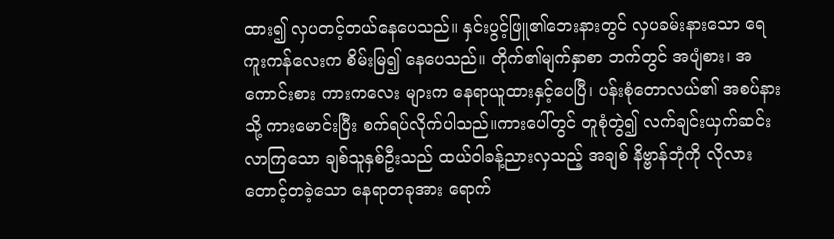ထား၍ လှပတင့်တယ်နေပေသည်။ နှင်းပွင့်ဖြူ၏ဘေးနားတွင် လှပခမ်းနားသော ရေကူးကန်လေးက စိမ်းမြ၍ နေပေသည်။ တိုက်၏မျက်နှာစာ ဘက်တွင် အပျံစား၊ အကောင်းစား ကားကလေး များက နေရာယူထားနှင့်ပေပြီ၊ ပန်းစုံတောလယ်၏ အစပ်နားသို့ ကားမောင်းပြီး စက်ရပ်လိုက်ပါသည်။ကားပေါ်တွင် တူစုံတွဲ၍ လက်ချင်းယှက်ဆင်းလာကြသော ချစ်သူနှစ်ဦးသည် ထယ်ဝါခန့်ညားလှသည့် အချစ် နိဗ္ဗာန်ဘုံကို လိုလားတောင့်တခဲ့သော နေရာတခုအား ရောက်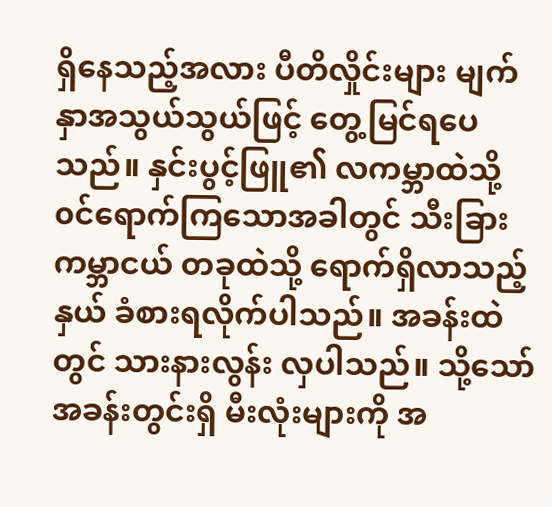ရှိနေသည့်အလား ပီတိလှိုင်းများ မျက်နှာအသွယ်သွယ်ဖြင့် တွေ့မြင်ရပေသည်။ နှင်းပွင့်ဖြူ၏ လကမ္ဘာထဲသို့ ၀င်ရောက်ကြသောအခါတွင် သီးခြားကမ္ဘာငယ် တခုထဲသို့ ရောက်ရှိလာသည့်နှယ် ခံစားရလိုက်ပါသည်။ အခန်းထဲတွင် သားနားလွန်း လှပါသည်။ သို့သော် အခန်းတွင်းရှိ မီးလုံးများကို အ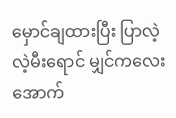မှောင်ချထားပြီး ပြာလဲ့လဲ့မီးရောင် မျှင်ကလေးအောက်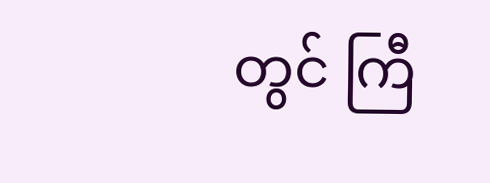တွင် ကြီ